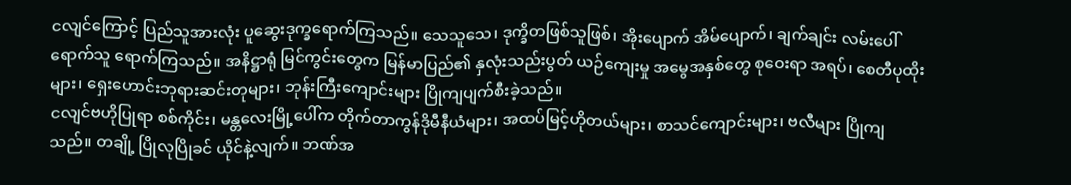ငလျင်ကြောင့် ပြည်သူအားလုံး ပူဆွေးဒုက္ခရောက်ကြသည်။ သေသူသေ၊ ဒုက္ခိတဖြစ်သူဖြစ်၊ အိုးပျောက် အိမ်ပျောက်၊ ချက်ချင်း လမ်းပေါ်ရောက်သူ ရောက်ကြသည်။ အနိဋ္ဌာရုံ မြင်ကွင်းတွေက မြန်မာပြည်၏ နှလုံးသည်းပွတ် ယဉ်ကျေးမှု အမွေအနှစ်တွေ စုဝေးရာ အရပ်၊ စေတီပုထိုးများ၊ ရှေးဟောင်းဘုရားဆင်းတုများ၊ ဘုန်းကြီးကျောင်းများ ပြိုကျပျက်စီးခဲ့သည်။
ငလျင်ဗဟိုပြုရာ စစ်ကိုင်း၊ မန္တလေးမြို့ပေါ်က တိုက်တာကွန်ဒိုမီနီယံများ၊ အထပ်မြင့်ဟိုတယ်များ၊ စာသင်ကျောင်းများ၊ ဗလီများ ပြိုကျသည်။ တချို့ ပြိုလုပြိုခင် ယိုင်နဲ့လျက်။ ဘဏ်အ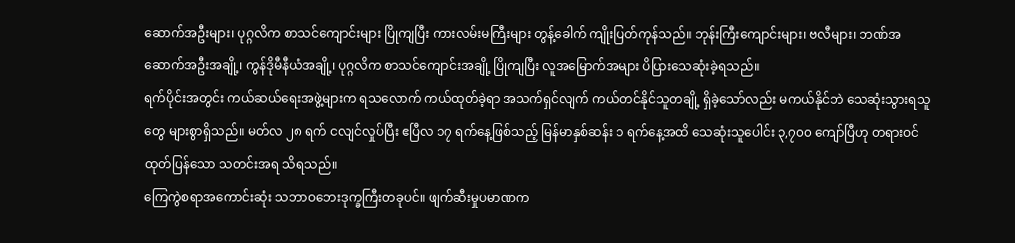ဆောက်အဦးများ၊ ပုဂ္ဂလိက စာသင်ကျောင်းများ ပြိုကျပြီး ကားလမ်းမကြီးများ တွန့်ခေါက် ကျိုးပြတ်ကုန်သည်။ ဘုန်းကြီးကျောင်းများ၊ ဗလီများ၊ ဘဏ်အဆောက်အဦးအချို့၊ ကွန်ဒိုမီနီယံအချို့၊ ပုဂ္ဂလိက စာသင်ကျောင်းအချို့ ပြိုကျပြီး လူအမြောက်အများ ပိပြားသေဆုံးခဲ့ရသည်။
ရက်ပိုင်းအတွင်း ကယ်ဆယ်ရေးအဖွဲ့များက ရသလောက် ကယ်ထုတ်ခဲ့ရာ အသက်ရှင်လျက် ကယ်တင်နိုင်သူတချို့ ရှိခဲ့သော်လည်း မကယ်နိုင်ဘဲ သေဆုံးသွားရသူတွေ များစွာရှိသည်။ မတ်လ ၂၈ ရက် ငလျင်လှုပ်ပြီး ဧပြီလ ၁၇ ရက်နေ့ဖြစ်သည့် မြန်မာနှစ်ဆန်း ၁ ရက်နေ့အထိ သေဆုံးသူပေါင်း ၃,၇၀၀ ကျော်ပြီဟု တရားဝင် ထုတ်ပြန်သော သတင်းအရ သိရသည်။
ကြေကွဲစရာအကောင်းဆုံး သဘာဝဘေးဒုက္ခကြီးတခုပင်။ ဖျက်ဆီးမှုပမာဏက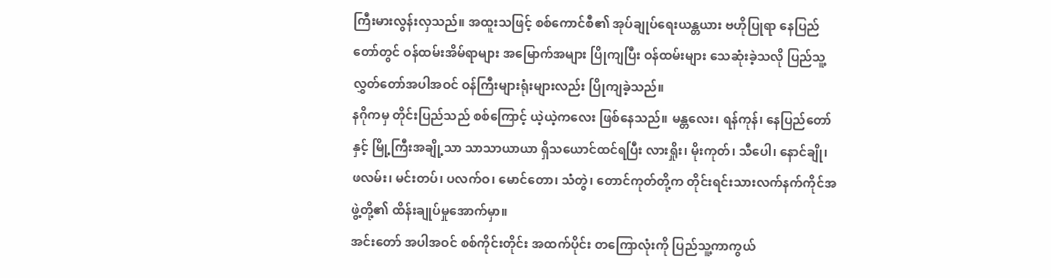ကြီးမားလွန်းလှသည်။ အထူးသဖြင့် စစ်ကောင်စီ၏ အုပ်ချုပ်ရေးယန္တယား ဗဟိုပြုရာ နေပြည်တော်တွင် ဝန်ထမ်းအိမ်ရာများ အမြောက်အများ ပြိုကျပြီး ဝန်ထမ်းများ သေဆုံးခဲ့သလို ပြည်သူ့လွှတ်တော်အပါအဝင် ဝန်ကြီးများရုံးများလည်း ပြိုကျခဲ့သည်။
နဂိုကမှ တိုင်းပြည်သည် စစ်ကြောင့် ယဲ့ယဲ့ကလေး ဖြစ်နေသည်။ မန္တလေး၊ ရန်ကုန်၊ နေပြည်တော်နှင့် မြို့ကြီးအချို့သာ သာသာယာယာ ရှိသယောင်ထင်ရပြီး လားရှိုး၊ မိုးကုတ်၊ သီပေါ၊ နောင်ချို၊ ဖလမ်း၊ မင်းတပ်၊ ပလက်ဝ၊ မောင်တော၊ သံတွဲ၊ တောင်ကုတ်တို့က တိုင်းရင်းသားလက်နက်ကိုင်အဖွဲ့တို့၏ ထိန်းချုပ်မှုအောက်မှာ။
အင်းတော် အပါအဝင် စစ်ကိုင်းတိုင်း အထက်ပိုင်း တကြောလုံးကို ပြည်သူ့ကာကွယ်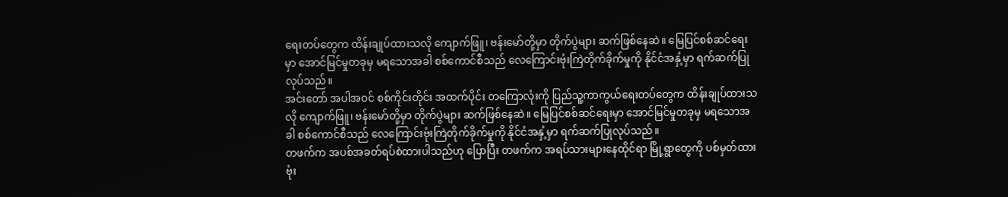ရေးတပ်တွေက ထိန်းချုပ်ထားသလို ကျောက်ဖြူ၊ ဗန်းမော်တို့မှာ တိုက်ပွဲများ ဆက်ဖြစ်နေဆဲ။ မြေပြင်စစ်ဆင်ရေးမှာ အောင်မြင်မှုတခုမှ မရသောအခါ စစ်ကောင်စီသည် လေကြောင်းဗုံးကြဲတိုက်ခိုက်မှုကို နိုင်ငံအနှံ့မှာ ရက်ဆက်ပြုလုပ်သည်။
အင်းတော် အပါအဝင် စစ်ကိုင်းတိုင်း အထက်ပိုင်း တကြောလုံးကို ပြည်သူ့ကာကွယ်ရေးတပ်တွေက ထိန်းချုပ်ထားသလို ကျောက်ဖြူ၊ ဗန်းမော်တို့မှာ တိုက်ပွဲများ ဆက်ဖြစ်နေဆဲ။ မြေပြင်စစ်ဆင်ရေးမှာ အောင်မြင်မှုတခုမှ မရသောအခါ စစ်ကောင်စီသည် လေကြောင်းဗုံးကြဲတိုက်ခိုက်မှုကို နိုင်ငံအနှံ့မှာ ရက်ဆက်ပြုလုပ်သည်။
တဖက်က အပစ်အခတ်ရပ်စဲထားပါသည်ဟု ပြောပြီး တဖက်က အရပ်သားများနေထိုင်ရာ မြို့ရွာတွေကို ပစ်မှတ်ထားဗုံး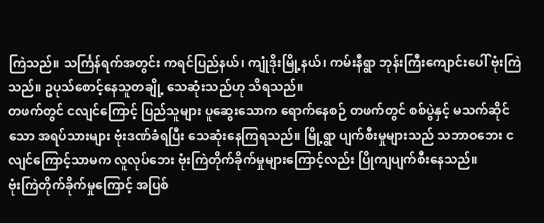ကြဲသည်။ သင်္ကြန်ရက်အတွင်း ကရင်ပြည်နယ်၊ ကျုံဒိုးမြို့နယ်၊ ကမ်းနီရွာ ဘုန်းကြီးကျောင်းပေါ် ဗုံးကြဲသည်။ ဥပုသ်စောင့်နေသူတချို့ သေဆုံးသည်ဟု သိရသည်။
တဖက်တွင် ငလျင်ကြောင့် ပြည်သူများ ပူဆွေးသောက ရောက်နေစဉ် တဖက်တွင် စစ်ပွဲနှင့် မသက်ဆိုင်သော အရပ်သားများ ဗုံးဒဏ်ခံရပြီး သေဆုံးနေကြရသည်။ မြို့ရွာ ပျက်စီးမှုများသည် သဘာဝဘေး ငလျင်ကြောင့်သာမက လူလုပ်ဘေး ဗုံးကြဲတိုက်ခိုက်မှုများကြောင့်လည်း ပြိုကျပျက်စီးနေသည်။
ဗုံးကြဲတိုက်ခိုက်မှုကြောင့် အပြစ်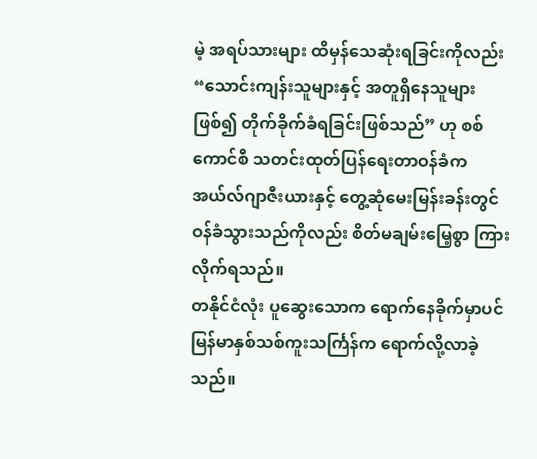မဲ့ အရပ်သားများ ထိမှန်သေဆုံးရခြင်းကိုလည်း “သောင်းကျန်းသူများနှင့် အတူရှိနေသူများဖြစ်၍ တိုက်ခိုက်ခံရခြင်းဖြစ်သည်” ဟု စစ်ကောင်စီ သတင်းထုတ်ပြန်ရေးတာဝန်ခံက အယ်လ်ဂျာဇီးယားနှင့် တွေ့ဆုံမေးမြန်းခန်းတွင် ဝန်ခံသွားသည်ကိုလည်း စိတ်မချမ်းမြေ့စွာ ကြားလိုက်ရသည်။
တနိုင်ငံလုံး ပူဆွေးသောက ရောက်နေခိုက်မှာပင် မြန်မာနှစ်သစ်ကူးသင်္ကြန်က ရောက်လို့လာခဲ့သည်။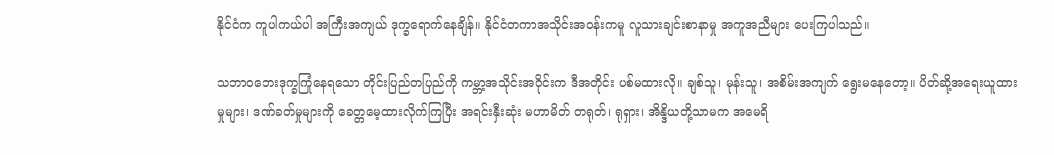နိုင်ငံက ကူပါကယ်ပါ အကြီးအကျယ် ဒုက္ခရောက်နေချိန်။ နိုင်ငံတကာအသိုင်းအဝန်းကမူ လူသားချင်းစာနာမှု အကူအညီများ ပေးကြပါသည်။

သဘာဝဘေးဒုက္ခကြုံနေရသော တိုင်းပြည်တပြည်ကို ကမ္ဘာ့အသိုင်းအဝိုင်းက ဒီအတိုင်း ပစ်မထားလို။ ချစ်သူ၊ မုန်းသူ၊ အစိမ်းအကျက် ရွေးမနေတော့။ ပိတ်ဆို့အရေးယူထားမှုများ၊ ဒဏ်ခတ်မှုများကို ခေတ္တမေ့ထားလိုက်ကြပြီး အရင်းနှီးဆုံး မဟာမိတ် တရုတ်၊ ရုရှား၊ အိန္ဒိယတို့သာမက အမေရိ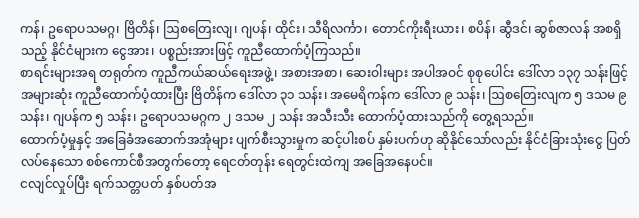ကန်၊ ဥရောပသမဂ္ဂ၊ ဗြိတိန်၊ ဩစတြေးလျ၊ ဂျပန်၊ ထိုင်း၊ သီရိလင်္ကာ၊ တောင်ကိုးရီးယား၊ စပိန်၊ ဆွီဒင်၊ ဆွစ်ဇာလန် အစရှိသည့် နိုင်ငံများက ငွေအား၊ ပစ္စည်းအားဖြင့် ကူညီထောက်ပံ့ကြသည်။
စာရင်းများအရ တရုတ်က ကူညီကယ်ဆယ်ရေးအဖွဲ့၊ အစားအစာ၊ ဆေးဝါးများ အပါအဝင် စုစုပေါင်း ဒေါ်လာ ၁၃၇ သန်းဖြင့် အများဆုံး ကူညီထောက်ပံ့ထားပြီး ဗြိတိန်က ဒေါ်လာ ၃၁ သန်း၊ အမေရိကန်က ဒေါ်လာ ၉ သန်း၊ ဩစတြေးလျက ၅ ဒသမ ၉ သန်း၊ ဂျပန်က ၅ သန်း၊ ဥရောပသမဂ္ဂက ၂ ဒသမ ၂ သန်း အသီးသီး ထောက်ပံ့ထားသည်ကို တွေ့ရသည်။
ထောက်ပံ့မှုနှင့် အခြေခံအဆောက်အအုံများ ပျက်စီးသွားမှုက ဆင့်ပါးစပ် နှမ်းပက်ဟု ဆိုနိုင်သော်လည်း နိုင်ငံခြားသုံးငွေ ပြတ်လပ်နေသော စစ်ကောင်စီအတွက်တော့ ရေငတ်တုန်း ရေတွင်းထဲကျ အခြေအနေပင်။
ငလျင်လှုပ်ပြီး ရက်သတ္တပတ် နှစ်ပတ်အ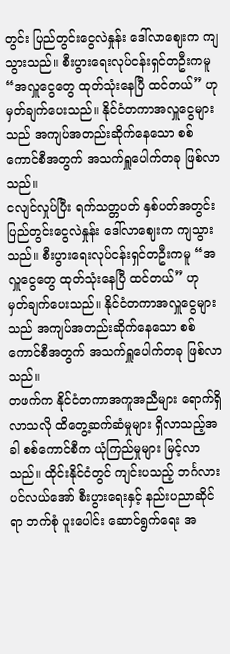တွင်း ပြည်တွင်းငွေလဲနှုန်း ဒေါ်လာဈေးက ကျသွားသည်။ စီးပွားရေးလုပ်ငန်းရှင်တဦးကမူ “အလှူငွေတွေ ထုတ်သုံးနေပြီ ထင်တယ်” ဟု မှတ်ချက်ပေးသည်။ နိုင်ငံတကာအလှူငွေများသည် အကျပ်အတည်းဆိုက်နေသော စစ်ကောင်စီအတွက် အသက်ရှူပေါက်တခု ဖြစ်လာသည်။
ငလျင်လှုပ်ပြီး ရက်သတ္တပတ် နှစ်ပတ်အတွင်း ပြည်တွင်းငွေလဲနှုန်း ဒေါ်လာဈေးက ကျသွားသည်။ စီးပွားရေးလုပ်ငန်းရှင်တဦးကမူ “အလှူငွေတွေ ထုတ်သုံးနေပြီ ထင်တယ်” ဟု မှတ်ချက်ပေးသည်။ နိုင်ငံတကာအလှူငွေများသည် အကျပ်အတည်းဆိုက်နေသော စစ်ကောင်စီအတွက် အသက်ရှူပေါက်တခု ဖြစ်လာသည်။
တဖက်က နိုင်ငံတကာအကူအညီများ ရောက်ရှိလာသလို ထိတွေ့ဆက်ဆံမှုများ ရှိလာသည့်အခါ စစ်ကောင်စီက ယုံကြည်မှုများ မြင့်လာသည်။ ထိုင်းနိုင်ငံတွင် ကျင်းပသည့် ဘင်္ဂလားပင်လယ်အော် စီးပွားရေးနှင့် နည်းပညာဆိုင်ရာ ဘက်စုံ ပူးပေါင်း ဆောင်ရွက်ရေး အ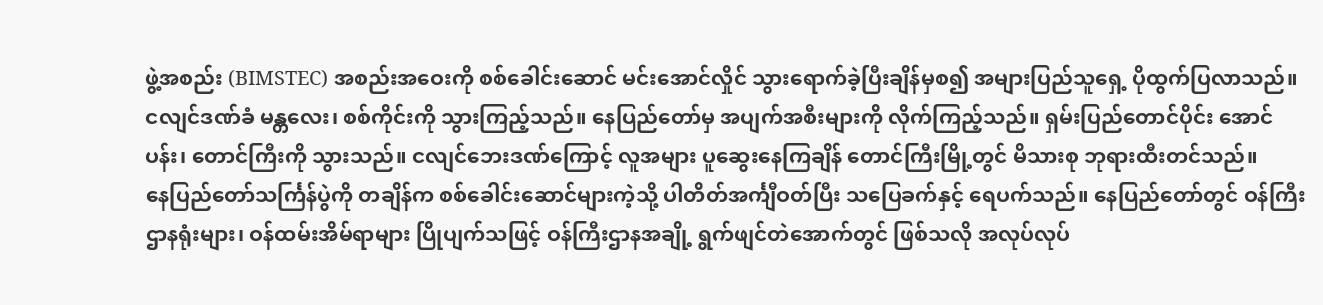ဖွဲ့အစည်း (BIMSTEC) အစည်းအဝေးကို စစ်ခေါင်းဆောင် မင်းအောင်လှိုင် သွားရောက်ခဲ့ပြီးချိန်မှစ၍ အများပြည်သူရှေ့ ပိုထွက်ပြလာသည်။
ငလျင်ဒဏ်ခံ မန္တလေး၊ စစ်ကိုင်းကို သွားကြည့်သည်။ နေပြည်တော်မှ အပျက်အစီးများကို လိုက်ကြည့်သည်။ ရှမ်းပြည်တောင်ပိုင်း အောင်ပန်း၊ တောင်ကြီးကို သွားသည်။ ငလျင်ဘေးဒဏ်ကြောင့် လူအများ ပူဆွေးနေကြချိန် တောင်ကြီးမြို့တွင် မိသားစု ဘုရားထီးတင်သည်။
နေပြည်တော်သင်္ကြန်ပွဲကို တချိန်က စစ်ခေါင်းဆောင်များကဲ့သို့ ပါတိတ်အင်္ကျီဝတ်ပြီး သပြေခက်နှင့် ရေပက်သည်။ နေပြည်တော်တွင် ဝန်ကြီးဌာနရုံးများ၊ ဝန်ထမ်းအိမ်ရာများ ပြိုပျက်သဖြင့် ဝန်ကြီးဌာနအချို့ ရွက်ဖျင်တဲအောက်တွင် ဖြစ်သလို အလုပ်လုပ်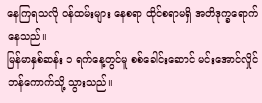နေကြရသလို ဝန်ထမ်းများ နေစရာ ထိုင်စရာမရှိ အတိဒုက္ခရောက်နေသည်။
မြန်မာနှစ်ဆန်း ၁ ရက်နေ့တွင်မူ စစ်ခေါင်းဆောင် မင်းအောင်လှိုင် ဘန်ကောက်သို့ သွားသည်။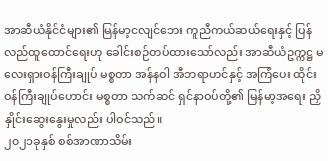အာဆီယံနိုင်ငံများ၏ မြန်မာ့ငလျင်ဘေး ကူညီကယ်ဆယ်ရေးနှင့် ပြန်လည်ထူထောင်ရေးဟု ခေါင်းစဉ်တပ်ထားသော်လည်း အာဆီယံဥက္ကဋ္ဌ မလေးရှားဝန်ကြီးချုပ် မစ္စတာ အန်နဝါ အီဘရာဟင်နှင့် အကြံပေး ထိုင်းဝန်ကြီးချုပ်ဟောင်း မစ္စတာ သက်ဆင် ရှင်နာဝပ်တို့၏ မြန်မာ့အရေး ညှိနှိုင်းဆွေးနွေးမှုလည်း ပါဝင်သည်။
၂၀၂၁ခုနှစ် စစ်အာဏာသိမ်း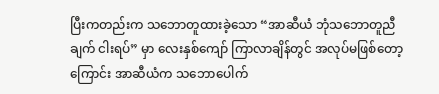ပြီးကတည်းက သဘောတူထားခဲ့သော “အာဆီယံ ဘုံသဘောတူညီချက် ငါးရပ်” မှာ လေးနှစ်ကျော် ကြာလာချိန်တွင် အလုပ်မဖြစ်တော့ကြောင်း အာဆီယံက သဘောပေါက်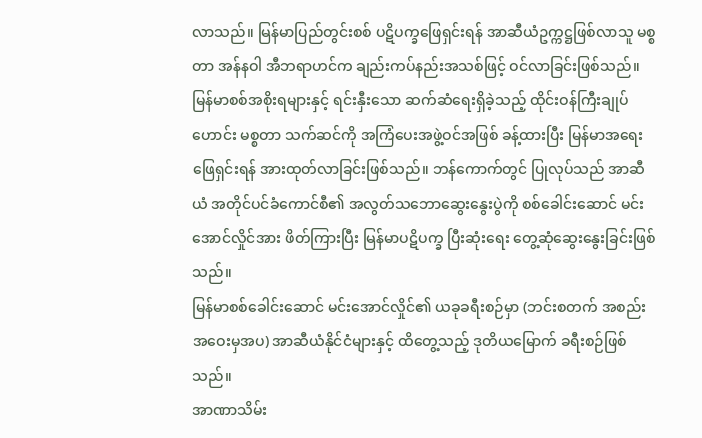လာသည်။ မြန်မာပြည်တွင်းစစ် ပဋိပက္ခဖြေရှင်းရန် အာဆီယံဥက္ကဋ္ဌဖြစ်လာသူ မစ္စတာ အန်နဝါ အီဘရာဟင်က ချည်းကပ်နည်းအသစ်ဖြင့် ဝင်လာခြင်းဖြစ်သည်။
မြန်မာစစ်အစိုးရများနှင့် ရင်းနှီးသော ဆက်ဆံရေးရှိခဲ့သည့် ထိုင်းဝန်ကြီးချုပ်ဟောင်း မစ္စတာ သက်ဆင်ကို အကြံပေးအဖွဲ့ဝင်အဖြစ် ခန့်ထားပြီး မြန်မာအရေးဖြေရှင်းရန် အားထုတ်လာခြင်းဖြစ်သည်။ ဘန်ကောက်တွင် ပြုလုပ်သည် အာဆီယံ အတိုင်ပင်ခံကောင်စီ၏ အလွတ်သဘောဆွေးနွေးပွဲကို စစ်ခေါင်းဆောင် မင်းအောင်လှိုင်အား ဖိတ်ကြားပြီး မြန်မာပဋိပက္ခ ပြီးဆုံးရေး တွေ့ဆုံဆွေးနွေးခြင်းဖြစ်သည်။
မြန်မာစစ်ခေါင်းဆောင် မင်းအောင်လှိုင်၏ ယခုခရီးစဉ်မှာ (ဘင်းစတက် အစည်းအဝေးမှအပ) အာဆီယံနိုင်ငံများနှင့် ထိတွေ့သည့် ဒုတိယမြောက် ခရီးစဉ်ဖြစ်သည်။
အာဏာသိမ်း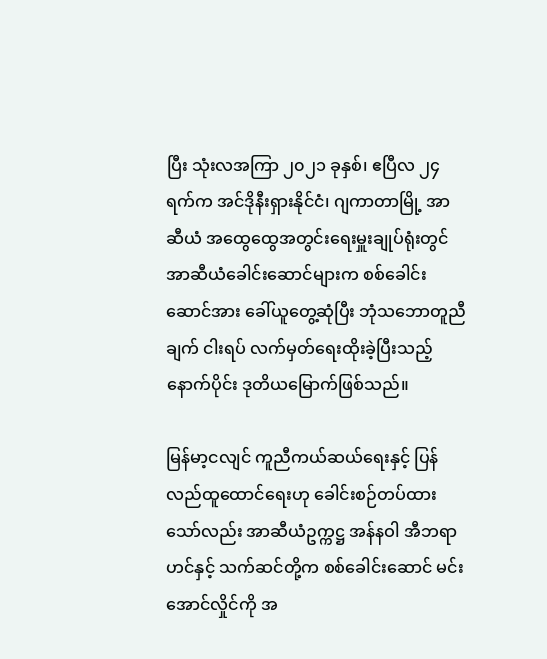ပြီး သုံးလအကြာ ၂၀၂၁ ခုနှစ်၊ ဧပြီလ ၂၄ ရက်က အင်ဒိုနီးရှားနိုင်ငံ၊ ဂျကာတာမြို့ အာဆီယံ အထွေထွေအတွင်းရေးမှူးချုပ်ရုံးတွင် အာဆီယံခေါင်းဆောင်များက စစ်ခေါင်းဆောင်အား ခေါ်ယူတွေ့ဆုံပြီး ဘုံသဘောတူညီချက် ငါးရပ် လက်မှတ်ရေးထိုးခဲ့ပြီးသည့်နောက်ပိုင်း ဒုတိယမြောက်ဖြစ်သည်။

မြန်မာ့ငလျင် ကူညီကယ်ဆယ်ရေးနှင့် ပြန်လည်ထူထောင်ရေးဟု ခေါင်းစဉ်တပ်ထားသော်လည်း အာဆီယံဥက္ကဋ္ဌ အန်နဝါ အီဘရာဟင်နှင့် သက်ဆင်တို့က စစ်ခေါင်းဆောင် မင်းအောင်လှိုင်ကို အ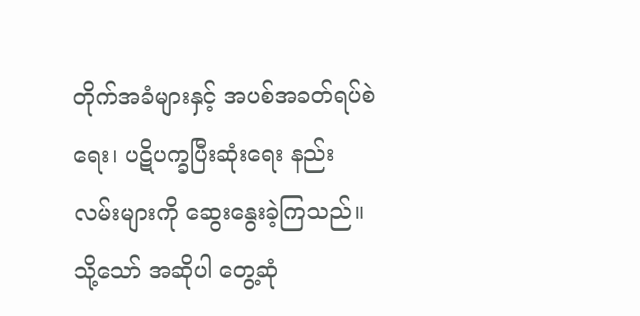တိုက်အခံများနှင့် အပစ်အခတ်ရပ်စဲရေး၊ ပဋိပက္ခပြီးဆုံးရေး နည်းလမ်းများကို ဆွေးနွေးခဲ့ကြသည်။
သို့သော် အဆိုပါ တွေ့ဆုံ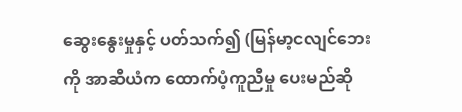ဆွေးနွေးမှုနှင့် ပတ်သက်၍ (မြန်မာ့ငလျင်ဘေးကို အာဆီယံက ထောက်ပံ့ကူညီမှု ပေးမည်ဆို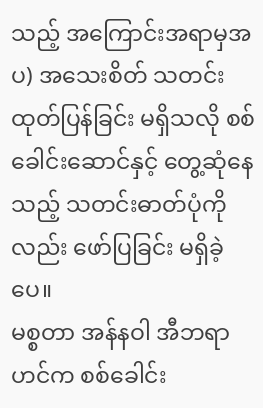သည့် အကြောင်းအရာမှအပ) အသေးစိတ် သတင်းထုတ်ပြန်ခြင်း မရှိသလို စစ်ခေါင်းဆောင်နှင့် တွေ့ဆုံနေသည့် သတင်းဓာတ်ပုံကိုလည်း ဖော်ပြခြင်း မရှိခဲ့ပေ။
မစ္စတာ အန်နဝါ အီဘရာဟင်က စစ်ခေါင်း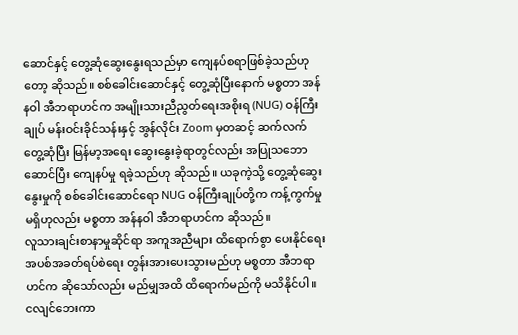ဆောင်နှင့် တွေ့ဆုံဆွေးနွေးရသည်မှာ ကျေနပ်စရာဖြစ်ခဲ့သည်ဟုတော့ ဆိုသည်။ စစ်ခေါင်းဆောင်နှင့် တွေ့ဆုံပြီးနောက် မစ္စတာ အန်နဝါ အီဘရာဟင်က အမျိုးသားညီညွတ်ရေးအစိုးရ (NUG) ဝန်ကြီးချုပ် မန်းဝင်းခိုင်သန်းနှင့် အွန်လိုင်း Zoom မှတဆင့် ဆက်လက် တွေ့ဆုံပြီး မြန်မာ့အရေး ဆွေးနွေးခဲ့ရာတွင်လည်း အပြုသဘောဆောင်ပြီး ကျေနပ်မှု ရခဲ့သည်ဟု ဆိုသည်။ ယခုကဲ့သို့ တွေ့ဆုံဆွေးနွေးမှုကို စစ်ခေါင်းဆောင်ရော NUG ဝန်ကြီးချုပ်တို့က ကန့်ကွက်မှုမရှိဟုလည်း မစ္စတာ အန်နဝါ အီဘရာဟင်က ဆိုသည်။
လူသားချင်းစာနာမှုဆိုင်ရာ အကူအညီများ ထိရောက်စွာ ပေးနိုင်ရေး အပစ်အခတ်ရပ်စဲရေး တွန်းအားပေးသွားမည်ဟု မစ္စတာ အီဘရာဟင်က ဆိုသော်လည်း မည်မျှအထိ ထိရောက်မည်ကို မသိနိုင်ပါ။
ငလျင်ဘေးကာ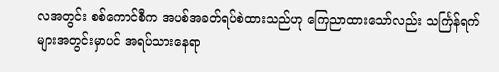လအတွင်း စစ်ကောင်စီက အပစ်အခတ်ရပ်စဲထားသည်ဟု ကြေညာထားသော်လည်း သင်္ကြန်ရက်များအတွင်းမှာပင် အရပ်သားနေရာ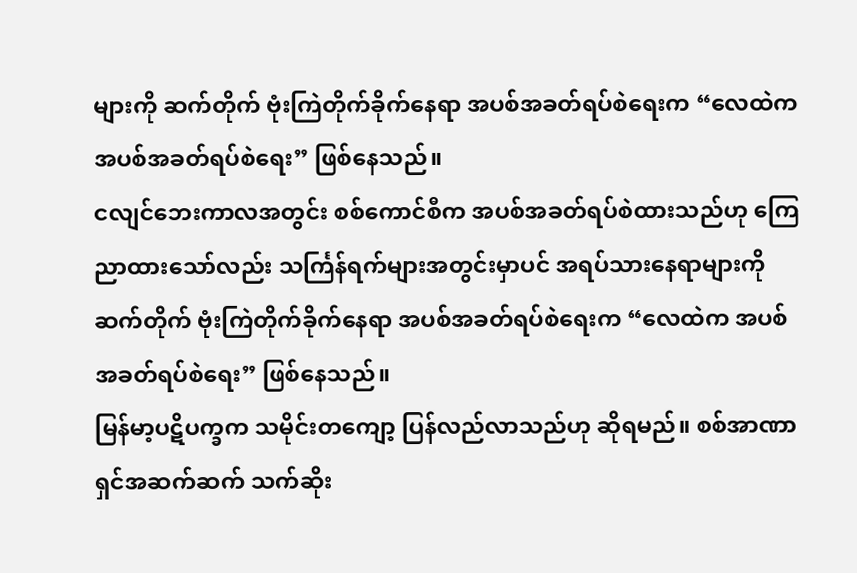များကို ဆက်တိုက် ဗုံးကြဲတိုက်ခိုက်နေရာ အပစ်အခတ်ရပ်စဲရေးက “လေထဲက အပစ်အခတ်ရပ်စဲရေး” ဖြစ်နေသည်။
ငလျင်ဘေးကာလအတွင်း စစ်ကောင်စီက အပစ်အခတ်ရပ်စဲထားသည်ဟု ကြေညာထားသော်လည်း သင်္ကြန်ရက်များအတွင်းမှာပင် အရပ်သားနေရာများကို ဆက်တိုက် ဗုံးကြဲတိုက်ခိုက်နေရာ အပစ်အခတ်ရပ်စဲရေးက “လေထဲက အပစ်အခတ်ရပ်စဲရေး” ဖြစ်နေသည်။
မြန်မာ့ပဋိပက္ခက သမိုင်းတကျော့ ပြန်လည်လာသည်ဟု ဆိုရမည်။ စစ်အာဏာရှင်အဆက်ဆက် သက်ဆိုး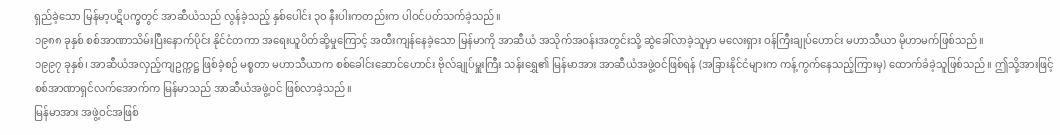ရှည်ခဲ့သော မြန်မာ့ပဋိပက္ခတွင် အာဆီယံသည် လွန်ခဲ့သည့် နှစ်ပေါင်း ၃၀ နီးပါးကတည်းက ပါဝင်ပတ်သက်ခဲ့သည်။
၁၉၈၈ ခုနှစ် စစ်အာဏာသိမ်းပြီးနောက်ပိုင်း နိုင်ငံတကာ အရေးယူပိတ်ဆို့မှုကြောင့် အထီးကျန်နေခဲ့သော မြန်မာကို အာဆီယံ အသိုက်အဝန်းအတွင်းသို့ ဆွဲခေါ်လာခဲ့သူမှာ မလေးရှား ဝန်ကြီးချုပ်ဟောင်း မဟာသီယာ မိုဟာမက်ဖြစ်သည်။
၁၉၉၇ ခုနှစ်၊ အာဆီယံအလှည့်ကျဥက္ကဋ္ဌ ဖြစ်ခဲ့စဉ် မစ္စတာ မဟာသီယာက စစ်ခေါင်းဆောင်ဟောင်း ဗိုလ်ချုပ်မှူးကြီး သန်းရွှေ၏ မြန်မာအား အာဆီယံအဖွဲ့ဝင်ဖြစ်ရန် (အခြားနိုင်ငံများက ကန့်ကွက်နေသည့်ကြားမှ) ထောက်ခံခဲ့သူဖြစ်သည်။ ဤသို့အားဖြင့် စစ်အာဏာရှင်လက်အောက်က မြန်မာသည် အာဆီယံအဖွဲ့ဝင် ဖြစ်လာခဲ့သည်။
မြန်မာအား အဖွဲ့ဝင်အဖြစ်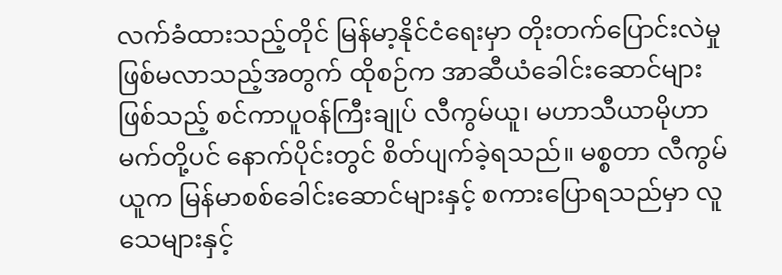လက်ခံထားသည့်တိုင် မြန်မာ့နိုင်ငံရေးမှာ တိုးတက်ပြောင်းလဲမှု ဖြစ်မလာသည့်အတွက် ထိုစဉ်က အာဆီယံခေါင်းဆောင်များဖြစ်သည့် စင်ကာပူဝန်ကြီးချုပ် လီကွမ်ယူ၊ မဟာသီယာမိုဟာမက်တို့ပင် နောက်ပိုင်းတွင် စိတ်ပျက်ခဲ့ရသည်။ မစ္စတာ လီကွမ်ယူက မြန်မာစစ်ခေါင်းဆောင်များနှင့် စကားပြောရသည်မှာ လူသေများနှင့်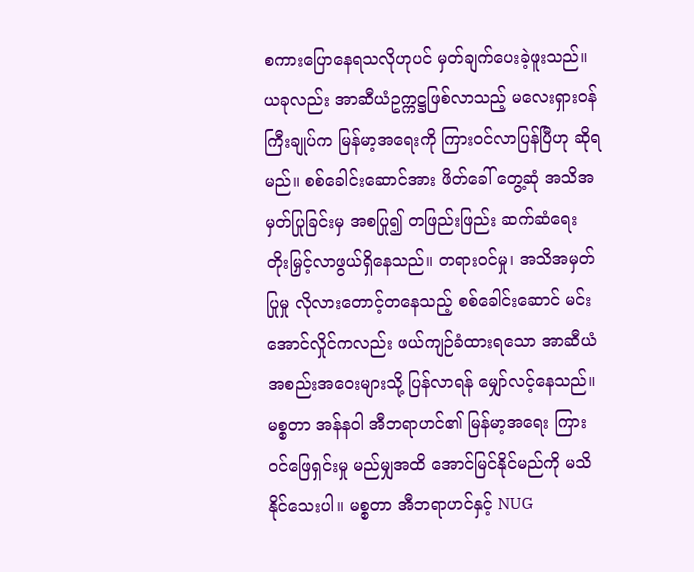စကားပြောနေရသလိုဟုပင် မှတ်ချက်ပေးခဲ့ဖူးသည်။
ယခုလည်း အာဆီယံဥက္ကဋ္ဌဖြစ်လာသည့် မလေးရှားဝန်ကြီးချုပ်က မြန်မာ့အရေးကို ကြားဝင်လာပြန်ပြီဟု ဆိုရမည်။ စစ်ခေါင်းဆောင်အား ဖိတ်ခေါ် တွေ့ဆုံ အသိအမှတ်ပြုခြင်းမှ အစပြု၍ တဖြည်းဖြည်း ဆက်ဆံရေး တိုးမြှင့်လာဖွယ်ရှိနေသည်။ တရားဝင်မှု၊ အသိအမှတ်ပြုမှု လိုလားတောင့်တနေသည့် စစ်ခေါင်းဆောင် မင်းအောင်လှိုင်ကလည်း ဖယ်ကျဉ်ခံထားရသော အာဆီယံအစည်းအဝေးများသို့ ပြန်လာရန် မျှော်လင့်နေသည်။
မစ္စတာ အန်နဝါ အီဘရာဟင်၏ မြန်မာ့အရေး ကြားဝင်ဖြေရှင်းမှု မည်မျှအထိ အောင်မြင်နိုင်မည်ကို မသိနိုင်သေးပါ။ မစ္စတာ အီဘရာဟင်နှင့် NUG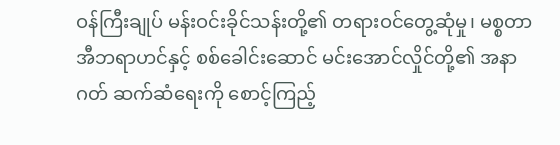ဝန်ကြီးချုပ် မန်းဝင်းခိုင်သန်းတို့၏ တရားဝင်တွေ့ဆုံမှု၊ မစ္စတာ အီဘရာဟင်နှင့် စစ်ခေါင်းဆောင် မင်းအောင်လှိုင်တို့၏ အနာဂတ် ဆက်ဆံရေးကို စောင့်ကြည့်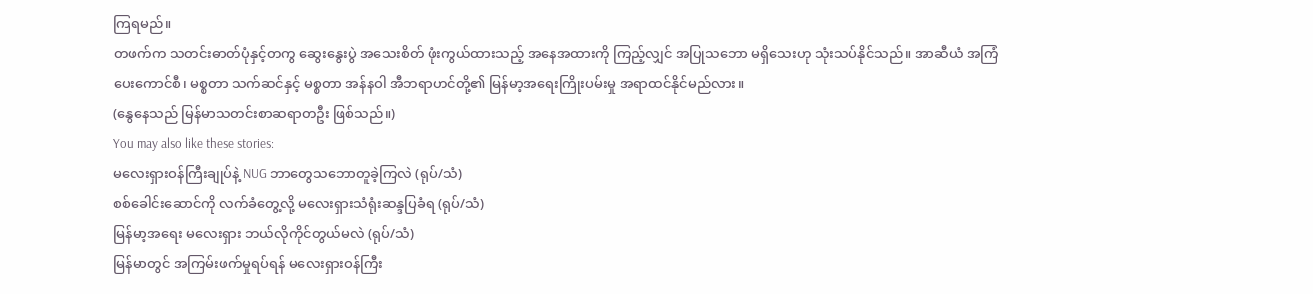ကြရမည်။
တဖက်က သတင်းဓာတ်ပုံနှင့်တကွ ဆွေးနွေးပွဲ အသေးစိတ် ဖုံးကွယ်ထားသည့် အနေအထားကို ကြည့်လျှင် အပြုသဘော မရှိသေးဟု သုံးသပ်နိုင်သည်။ အာဆီယံ အကြံပေးကောင်စီ၊ မစ္စတာ သက်ဆင်နှင့် မစ္စတာ အန်နဝါ အီဘရာဟင်တို့၏ မြန်မာ့အရေးကြိုးပမ်းမှု အရာထင်နိုင်မည်လား။
(နွေနေသည် မြန်မာသတင်းစာဆရာတဦး ဖြစ်သည်။)
You may also like these stories:
မလေးရှားဝန်ကြီးချုပ်နဲ့ NUG ဘာတွေသဘောတူခဲ့ကြလဲ (ရုပ်/သံ)
စစ်ခေါင်းဆောင်ကို လက်ခံတွေ့လို့ မလေးရှားသံရုံးဆန္ဒပြခံရ (ရုပ်/သံ)
မြန်မာ့အရေး မလေးရှား ဘယ်လိုကိုင်တွယ်မလဲ (ရုပ်/သံ)
မြန်မာတွင် အကြမ်းဖက်မှုရပ်ရန် မလေးရှားဝန်ကြီး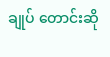ချုပ် တောင်းဆို